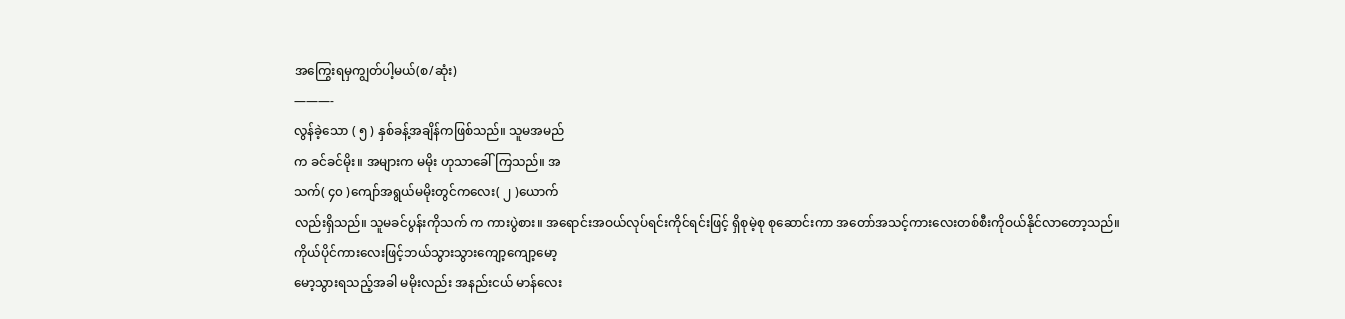အကြွေးရမှကျွတ်ပါ့မယ်(စ/ဆုံး)
———-
လွန်ခဲ့သော ( ၅ ) နှစ်ခန့်အချိန်ကဖြစ်သည်။ သူမအမည်
က ခင်ခင်မိုး။ အများက မမိုး ဟုသာခေါ်ကြသည်။ အ
သက်( ၄၀ )ကျော်အရွယ်မမိုးတွင်ကလေး( ၂ )ယောက်
လည်းရှိသည်။ သူမခင်ပွန်းကိုသက် က ကားပွဲစား။ အရောင်းအဝယ်လုပ်ရင်းကိုင်ရင်းဖြင့် ရှိစုမဲ့စု စုဆောင်းကာ အတော်အသင့်ကားလေးတစ်စီးကိုဝယ်နိုင်လာတော့သည်။
ကိုယ်ပိုင်ကားလေးဖြင့်ဘယ်သွားသွားကျော့ကျော့မော့
မော့သွားရသည့်အခါ မမိုးလည်း အနည်းငယ် မာန်လေး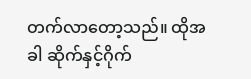တက်လာတော့သည်။ ထိုအခါ ဆိုက်နှင့်ဂိုက်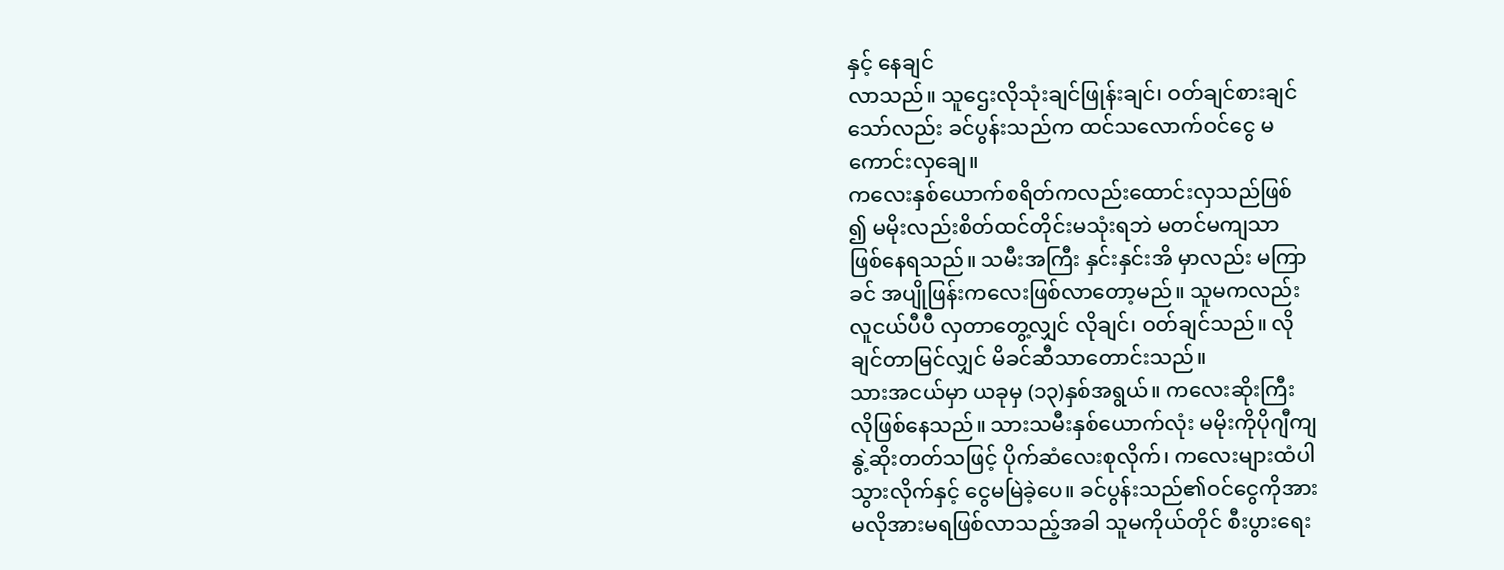နှင့် နေချင်
လာသည်။ သူဌေးလိုသုံးချင်ဖြုန်းချင်၊ ဝတ်ချင်စားချင်
သော်လည်း ခင်ပွန်းသည်က ထင်သလောက်ဝင်ငွေ မ
ကောင်းလှချေ။
ကလေးနှစ်ယောက်စရိတ်ကလည်းထောင်းလှသည်ဖြစ်
၍ မမိုးလည်းစိတ်ထင်တိုင်းမသုံးရဘဲ မတင်မကျသာ
ဖြစ်နေရသည်။ သမီးအကြီး နှင်းနှင်းအိ မှာလည်း မကြာ
ခင် အပျိုဖြန်းကလေးဖြစ်လာတော့မည်။ သူမကလည်း
လူငယ်ပီပီ လှတာတွေ့လျှင် လိုချင်၊ ဝတ်ချင်သည်။ လို
ချင်တာမြင်လျှင် မိခင်ဆီသာတောင်းသည်။
သားအငယ်မှာ ယခုမှ (၁၃)နှစ်အရွယ်။ ကလေးဆိုးကြီး
လိုဖြစ်နေသည်။ သားသမီးနှစ်ယောက်လုံး မမိုးကိုပိုဂျီကျ
နွဲ့ဆိုးတတ်သဖြင့် ပိုက်ဆံလေးစုလိုက်၊ ကလေးများထံပါ
သွားလိုက်နှင့် ငွေမမြဲခဲ့ပေ။ ခင်ပွန်းသည်၏ဝင်ငွေကိုအား
မလိုအားမရဖြစ်လာသည့်အခါ သူမကိုယ်တိုင် စီးပွားရေး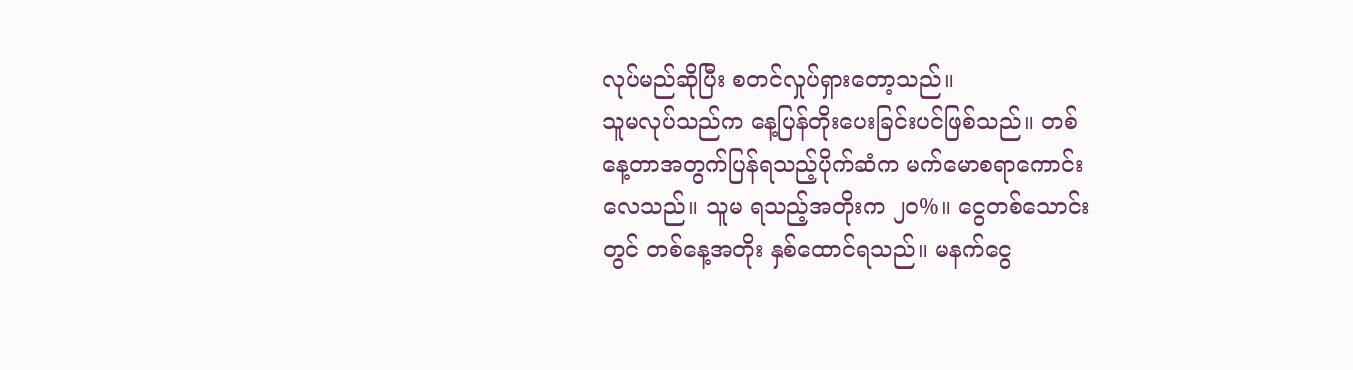လုပ်မည်ဆိုပြီး စတင်လှုပ်ရှားတော့သည်။
သူမလုပ်သည်က နေ့ပြန်တိုးပေးခြင်းပင်ဖြစ်သည်။ တစ်
နေ့တာအတွက်ပြန်ရသည့်ပိုက်ဆံက မက်မောစရာကောင်း
လေသည်။ သူမ ရသည့်အတိုးက ၂၀%။ ငွေတစ်သောင်း
တွင် တစ်နေ့အတိုး နှစ်ထောင်ရသည်။ မနက်ငွေ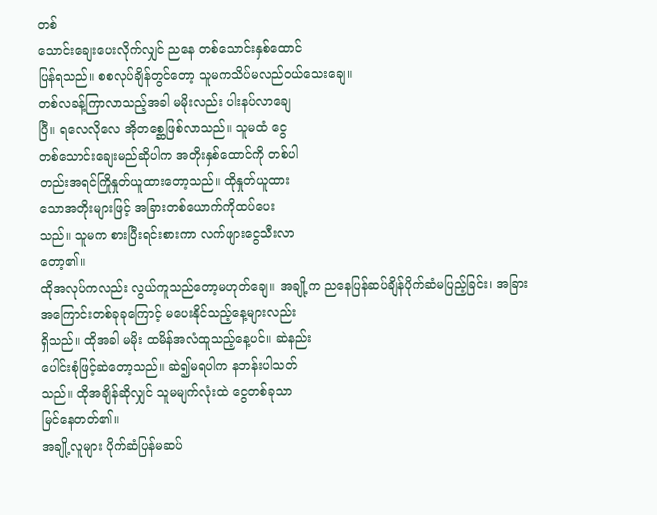တစ်
သောင်းချေးပေးလိုက်လျှင် ညနေ တစ်သောင်းနှစ်ထောင်
ပြန်ရသည်။ စစလုပ်ချိန်တွင်တော့ သူမကသိပ်မလည်ဝယ်သေးချေ။
တစ်လခန့်ကြာလာသည့်အခါ မမိုးလည်း ပါးနပ်လာချေ
ပြီ။ ရလေလိုလေ အိုတစ္ဆေဖြစ်လာသည်။ သူမထံ ငွေ
တစ်သောင်းချေးမည်ဆိုပါက အတိုးနှစ်ထောင်ကို တစ်ပါ
တည်းအရင်ကြိုနှုတ်ယူထားတော့သည်။ ထိုနှုတ်ယူထား
သောအတိုးများဖြင့် အခြားတစ်ယောက်ကိုထပ်ပေး
သည်။ သူမက စားပြီးရင်းစားကာ လက်ဖျားငွေသီးလာ
တော့၏။
ထိုအလုပ်ကလည်း လွယ်ကူသည်တော့မဟုတ်ချေ။ အချို့က ညနေပြန်ဆပ်ချိန်ပိုက်ဆံမပြည့်ခြင်း၊ အခြား
အကြောင်းတစ်ခုခုကြောင့် မပေးနိုင်သည့်နေ့များလည်း
ရှိသည်။ ထိုအခါ မမိုး ထမိန်အလံထူသည့်နေ့ပင်။ ဆဲနည်း
ပေါင်းစုံဖြင့်ဆဲတော့သည်။ ဆဲ၍မရပါက နဘန်းပါသတ်
သည်။ ထိုအချိန်ဆိုလျှင် သူမမျက်လုံးထဲ ငွေတစ်ခုသာ
မြင်နေတတ်၏။
အချို့လူများ ပိုက်ဆံပြန်မဆပ်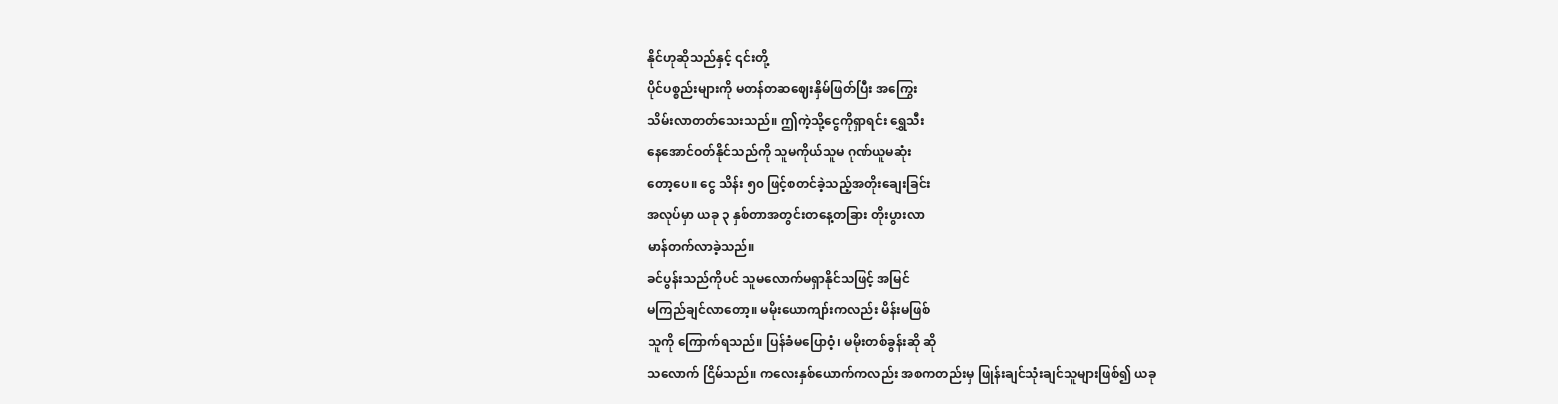နိုင်ဟုဆိုသည်နှင့် ၎င်းတို့
ပိုင်ပစ္စည်းများကို မတန်တဆဈေးနှိမ်ဖြတ်ပြီး အကြွေး
သိမ်းလာတတ်သေးသည်။ ဤကဲ့သို့ငွေကိုရှာရင်း ရွှေသီး
နေအောင်ဝတ်နိုင်သည်ကို သူမကိုယ်သူမ ဂုဏ်ယူမဆုံး
တော့ပေ။ ငွေ သိန်း ၅၀ ဖြင့်စတင်ခဲ့သည့်အတိုးချေးခြင်း
အလုပ်မှာ ယခု ၃ နှစ်တာအတွင်းတနေ့တခြား တိုးပွားလာ
မာန်တက်လာခဲ့သည်။
ခင်ပွန်းသည်ကိုပင် သူမလောက်မရှာနိုင်သဖြင့် အမြင်
မကြည်ချင်လာတော့။ မမိုးယောကျာ်းကလည်း မိန်းမဖြစ်
သူကို ကြောက်ရသည်။ ပြန်ခံမပြောဝံ့၊ မမိုးတစ်ခွန်းဆို ဆို
သလောက် ငြိမ်သည်။ ကလေးနှစ်ယောက်ကလည်း အစကတည်းမှ ဖြုန်းချင်သုံးချင်သူများဖြစ်၍ ယခု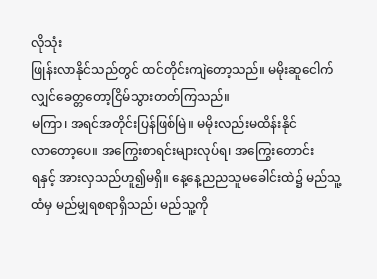လိုသုံး
ဖြုန်းလာနိုင်သည်တွင် ထင်တိုင်းကျဲတော့သည်။ မမိုးဆူငေါက်လျှင်ခေတ္တတော့ငြိမ်သွားတတ်ကြသည်။
မကြာ၊ အရင်အတိုင်းပြန်ဖြစ်မြဲ။ မမိုးလည်းမထိန်းနိုင်
လာတော့ပေ။ အကြွေးစာရင်းများလုပ်ရ၊ အကြွေးတောင်း
ရနှင့် အားလှသည်ဟူ၍မရှိ။ နေ့နေ့ညညသူမခေါင်းထဲ၌ မည်သူ့ထံမှ မည်မျှရစရာရှိသည်၊ မည်သူ့ကို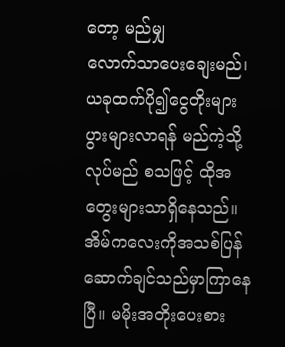တော့ မည်မျှ
လောက်သာပေးချေးမည်၊ ယခုထက်ပို၍ငွေတိုးများပွားများလာရန် မည်ကဲ့သို့လုပ်မည် စသဖြင့် ထိုအတွေးများသာရှိနေသည်။
အိမ်ကလေးကိုအသစ်ပြန်ဆောက်ချင်သည်မှာကြာနေ
ပြီ။ မမိုးအတိုးပေးစား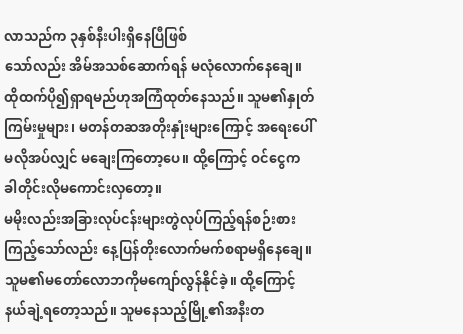လာသည်က ၃နှစ်နီးပါးရှိနေပြီဖြစ်
သော်လည်း အိမ်အသစ်ဆောက်ရန် မလုံလောက်နေချေ။
ထိုထက်ပို၍ရှာရမည်ဟုအကြံထုတ်နေသည်။ သူမ၏နှုတ်
ကြမ်းမှုများ၊ မတန်တဆအတိုးနှုံးများကြောင့် အရေးပေါ်
မလိုအပ်လျှင် မချေးကြတော့ပေ။ ထို့ကြောင့် ဝင်ငွေက
ခါတိုင်းလိုမကောင်းလှတော့။
မမိုးလည်းအခြားလုပ်ငန်းများတွဲလုပ်ကြည့်ရန်စဉ်းစား
ကြည့်သော်လည်း နေ့ပြန်တိုးလောက်မက်စရာမရှိနေချေ။
သူမ၏မတော်လောဘကိုမကျော်လွန်နိုင်ခဲ့။ ထို့ကြောင့်
နယ်ချဲ့ရတော့သည်။ သူမနေသည့်မြို့၏အနီးတ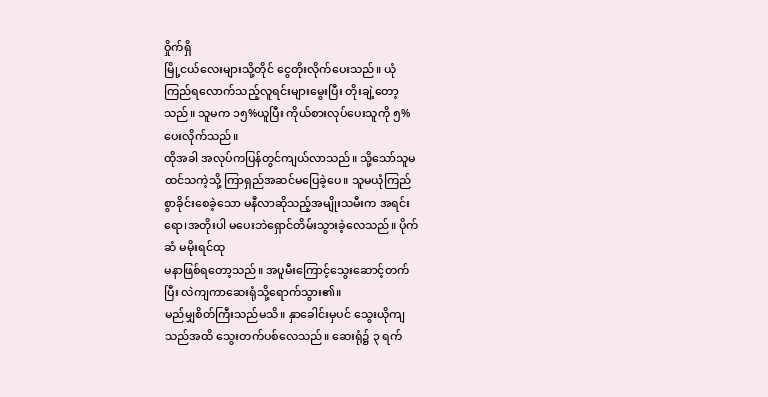ဝှိုက်ရှိ
မြို့ငယ်လေးများသို့တိုင် ငွေတိုးလိုက်ပေးသည်။ ယုံ
ကြည်ရလောက်သည့်လူရင်းများမွေးပြီး တိုးချဲ့တော့
သည်။ သူမက ၁၅%ယူပြီး ကိုယ်စားလုပ်ပေးသူကို ၅%
ပေးလိုက်သည်။
ထိုအခါ အလုပ်ကပြန်တွင်ကျယ်လာသည်။ သို့သော်သူမ
ထင်သကဲ့သို့ ကြာရှည်အဆင်မပြေခဲ့ပေ။ သူမယုံကြည်
စွာခိုင်းစေခဲ့သော မနီလာဆိုသည့်အမျိုးသမီးက အရင်း
ရော၊အတိုးပါ မပေးဘဲရှောင်တိမ်းသွားခဲ့လေသည်။ ပိုက်
ဆံ မမိုးရင်ထု
မနာဖြစ်ရတော့သည်။ အပူမီးကြောင့်သွေးဆောင့်တက်
ပြီး လဲကျကာဆေးရုံသို့ရောက်သွား၏။
မည်မျှစိတ်ကြီးသည်မသိ။ နှာခေါင်းမှပင် သွေးယိုကျ
သည်အထိ သွေးတက်ပစ်လေသည်။ ဆေးရုံ၌ ၃ ရက်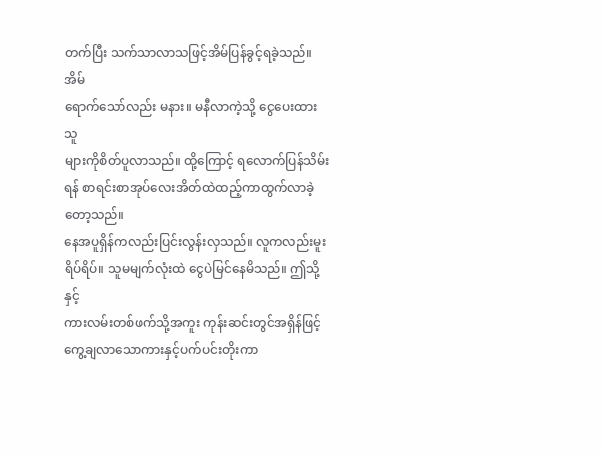တက်ပြီး သက်သာလာသဖြင့်အိမ်ပြန်ခွင့်ရခဲ့သည်။ အိမ်
ရောက်သော်လည်း မနား။ မနီလာကဲ့သို့ ငွေပေးထားသူ
များကိုစိတ်ပူလာသည်။ ထို့ကြောင့် ရလောက်ပြန်သိမ်း
ရန် စာရင်းစာအုပ်လေးအိတ်ထဲထည့်ကာထွက်လာခဲ့
တော့သည်။
နေအပူရှိန်ကလည်းပြင်းလွန်းလှသည်။ လူကလည်းမူး
ရိပ်ရိပ်။ သူမမျက်လုံးထဲ ငွေပဲမြင်နေမိသည်။ ဤသို့နှင့်
ကားလမ်းတစ်ဖက်သို့အကူး ကုန်းဆင်းတွင်အရှိန်ဖြင့်ကွေ့ချလာသောကားနှင့်ပက်ပင်းတိုးကာ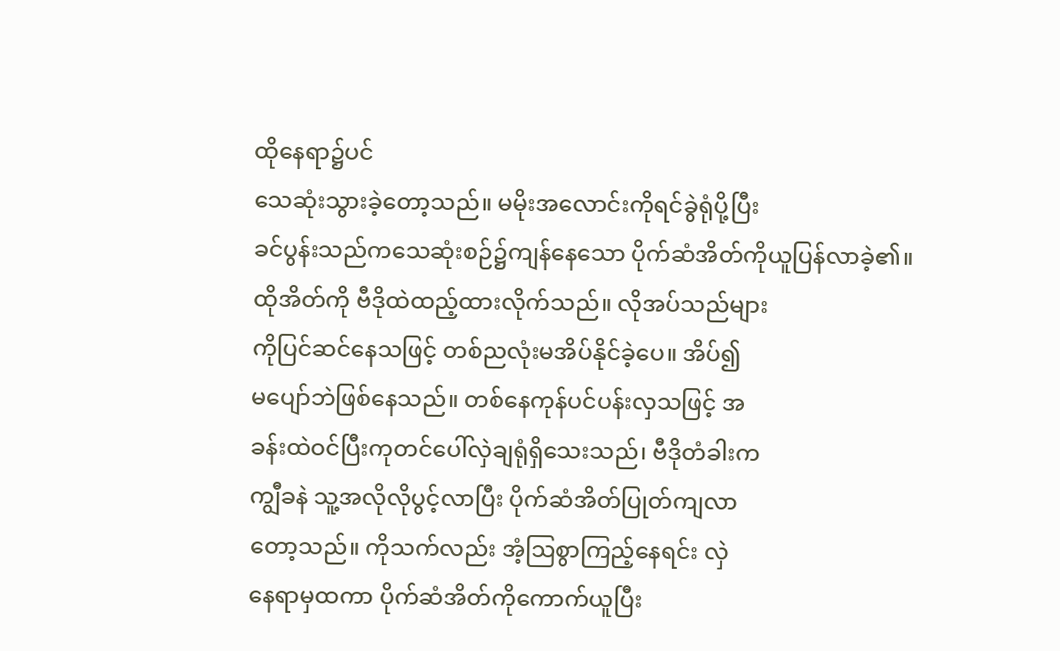ထိုနေရာ၌ပင်
သေဆုံးသွားခဲ့တော့သည်။ မမိုးအလောင်းကိုရင်ခွဲရုံပို့ပြီး
ခင်ပွန်းသည်ကသေဆုံးစဉ်၌ကျန်နေသော ပိုက်ဆံအိတ်ကိုယူပြန်လာခဲ့၏။
ထိုအိတ်ကို ဗီဒိုထဲထည့်ထားလိုက်သည်။ လိုအပ်သည်များ
ကိုပြင်ဆင်နေသဖြင့် တစ်ညလုံးမအိပ်နိုင်ခဲ့ပေ။ အိပ်၍
မပျော်ဘဲဖြစ်နေသည်။ တစ်နေကုန်ပင်ပန်းလှသဖြင့် အ
ခန်းထဲဝင်ပြီးကုတင်ပေါ်လှဲချရုံရှိသေးသည်၊ ဗီဒိုတံခါးက
ကျွီခနဲ သူ့အလိုလိုပွင့်လာပြီး ပိုက်ဆံအိတ်ပြုတ်ကျလာ
တော့သည်။ ကိုသက်လည်း အံ့ဩစွာကြည့်နေရင်း လှဲ
နေရာမှထကာ ပိုက်ဆံအိတ်ကိုကောက်ယူပြီး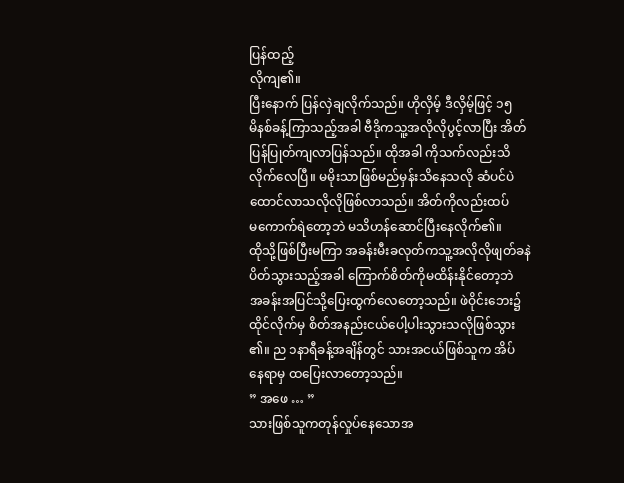ပြန်ထည့်
လိုကျ၏။
ပြီးနောက် ပြန်လှဲချလိုက်သည်။ ဟိုလှိမ့် ဒီလှိမ့်ဖြင့် ၁၅
မိနစ်ခန့်ကြာသည့်အခါ ဗီဒိုကသူ့အလိုလိုပွင့်လာပြီး အိတ်
ပြန်ပြုတ်ကျလာပြန်သည်။ ထိုအခါ ကိုသက်လည်းသိ
လိုက်လေပြီ။ မမိုးသာဖြစ်မည်မှန်းသိနေသလို ဆံပင်ပဲ
ထောင်လာသလိုလိုဖြစ်လာသည်။ အိတ်ကိုလည်းထပ်
မကောက်ရဲတော့ဘဲ မသိဟန်ဆောင်ပြီးနေလိုက်၏။
ထိုသို့ဖြစ်ပြီးမကြာ အခန်းမီးခလုတ်ကသူ့အလိုလိုဖျတ်ခနဲ
ပိတ်သွားသည့်အခါ ကြောက်စိတ်ကိုမထိန်းနိုင်တော့ဘဲ
အခန်းအပြင်သို့ပြေးထွက်လေတော့သည်။ ဖဲဝိုင်းဘေး၌
ထိုင်လိုက်မှ စိတ်အနည်းငယ်ပေါ့ပါးသွားသလိုဖြစ်သွား
၏။ ည ၁နာရီခန့်အချိန်တွင် သားအငယ်ဖြစ်သူက အိပ်
နေရာမှ ထပြေးလာတော့သည်။
” အဖေ … ”
သားဖြစ်သူကတုန်လှုပ်နေသောအ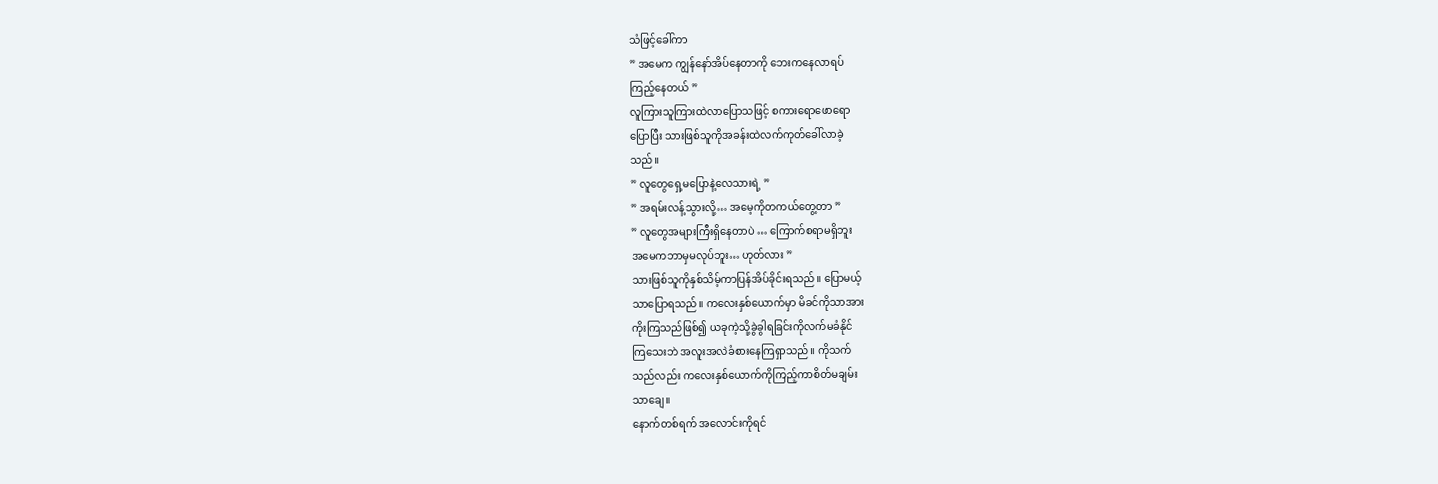သံဖြင့်ခေါ်ကာ
” အမေက ကျွန်နော်အိပ်နေတာကို ဘေးကနေလာရပ်
ကြည့်နေတယ် ”
လူကြားသူကြားထဲလာပြောသဖြင့် စကားရောဖောရော
ပြောပြီး သားဖြစ်သူကိုအခန်းထဲလက်ကုတ်ခေါ်လာခဲ့
သည်။
” လူတွေရှေ့မပြောနဲ့လေသားရဲ့ ”
” အရမ်းလန့်သွားလို့… အမေ့ကိုတကယ်တွေ့တာ ”
” လူတွေအများကြီးရှိနေတာပဲ … ကြောက်စရာမရှိဘူး
အမေကဘာမှမလုပ်ဘူး… ဟုတ်လား ”
သားဖြစ်သူကိုနှစ်သိမ့်ကာပြန်အိပ်ခိုင်းရသည်။ ပြောမယ့်
သာပြောရသည်။ ကလေးနှစ်ယောက်မှာ မိခင်ကိုသာအား
ကိုးကြသည်ဖြစ်၍ ယခုကဲ့သို့ခွဲခွါရခြင်းကိုလက်မခံနိုင်
ကြသေးဘဲ အလူးအလဲခံစားနေကြရှာသည်။ ကိုသက်
သည်လည်း ကလေးနှစ်ယောက်ကိုကြည့်ကာစိတ်မချမ်း
သာချေ။
နောက်တစ်ရက် အလောင်းကိုရင်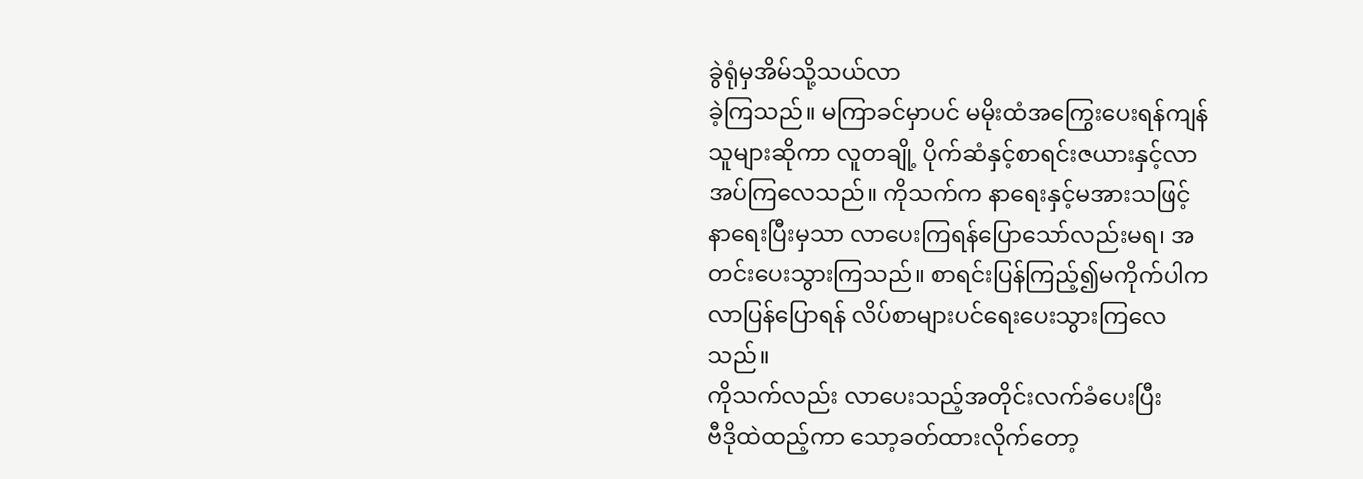ခွဲရုံမှအိမ်သို့သယ်လာ
ခဲ့ကြသည်။ မကြာခင်မှာပင် မမိုးထံအကြွေးပေးရန်ကျန်
သူများဆိုကာ လူတချို့ ပိုက်ဆံနှင့်စာရင်းဇယားနှင့်လာ
အပ်ကြလေသည်။ ကိုသက်က နာရေးနှင့်မအားသဖြင့်
နာရေးပြီးမှသာ လာပေးကြရန်ပြောသော်လည်းမရ၊ အ
တင်းပေးသွားကြသည်။ စာရင်းပြန်ကြည့်၍မကိုက်ပါက
လာပြန်ပြောရန် လိပ်စာများပင်ရေးပေးသွားကြလေ
သည်။
ကိုသက်လည်း လာပေးသည့်အတိုင်းလက်ခံပေးပြီး
ဗီဒိုထဲထည့်ကာ သော့ခတ်ထားလိုက်တော့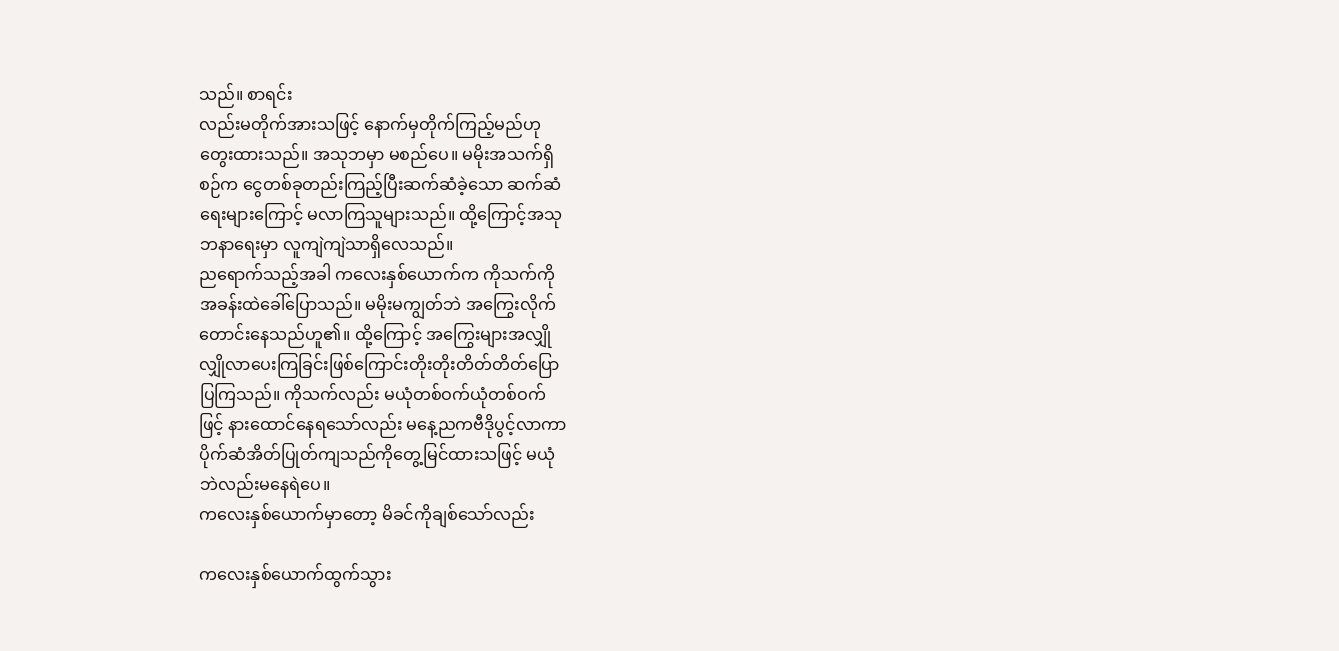သည်။ စာရင်း
လည်းမတိုက်အားသဖြင့် နောက်မှတိုက်ကြည့်မည်ဟု
တွေးထားသည်။ အသုဘမှာ မစည်ပေ။ မမိုးအသက်ရှိ
စဉ်က ငွေတစ်ခုတည်းကြည့်ပြီးဆက်ဆံခဲ့သော ဆက်ဆံ
ရေးများကြောင့် မလာကြသူများသည်။ ထို့ကြောင့်အသု
ဘနာရေးမှာ လူကျဲကျဲသာရှိလေသည်။
ညရောက်သည့်အခါ ကလေးနှစ်ယောက်က ကိုသက်ကို
အခန်းထဲခေါ်ပြောသည်။ မမိုးမကျွတ်ဘဲ အကြွေးလိုက်
တောင်းနေသည်ဟူ၏။ ထို့ကြောင့် အကြွေးများအလျှို
လျှိုလာပေးကြခြင်းဖြစ်ကြောင်းတိုးတိုးတိတ်တိတ်ပြော
ပြကြသည်။ ကိုသက်လည်း မယုံတစ်ဝက်ယုံတစ်ဝက်
ဖြင့် နားထောင်နေရသော်လည်း မနေ့ညကဗီဒိုပွင့်လာကာ
ပိုက်ဆံအိတ်ပြုတ်ကျသည်ကိုတွေ့မြင်ထားသဖြင့် မယုံ
ဘဲလည်းမနေရဲပေ။
ကလေးနှစ်ယောက်မှာတော့ မိခင်ကိုချစ်သော်လည်း

ကလေးနှစ်ယောက်ထွက်သွား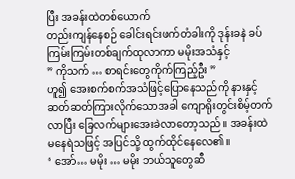ပြီး အခန်းထဲတစ်ယောက်
တည်းကျန်နေစဉ် ခေါင်းရင်းဖက်တံခါးကို ဒုန်းခနဲ ခပ်
ကြမ်းကြမ်းတစ်ချက်ထုလာကာ မမိုးအသံနှင့်
” ကိုသက် … စာရင်းတွေကိုက်ကြည့်ဦး ”
ဟူ၍ အေးစက်စက်အသံဖြင့်ပြောနေသည်ကို နားနှင့်
ဆတ်ဆတ်ကြားလိုက်သောအခါ ကျောရိုးတွင်းစိမ့်တက်
လာပြီး ခြေလက်များအေးခဲလာတော့သည်။ အခန်းထဲ
မနေရဲသဖြင့် အပြင်သို့ ထွက်ထိုင်နေလေ၏။
‘ အော်… မမိုး … မမိုး ဘယ်သူတွေဆီ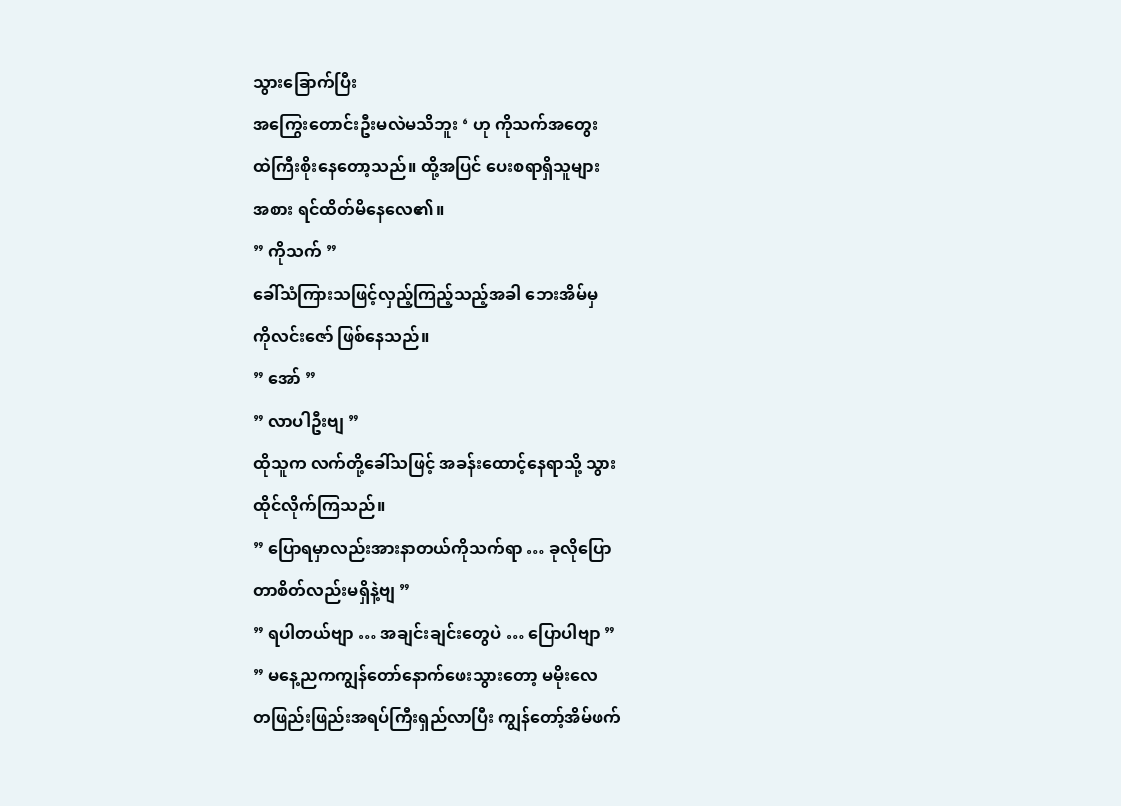သွားခြောက်ပြီး
အကြွေးတောင်းဦးမလဲမသိဘူး ‘ ဟု ကိုသက်အတွေး
ထဲကြီးစိုးနေတော့သည်။ ထို့အပြင် ပေးစရာရှိသူများ
အစား ရင်ထိတ်မိနေလေ၏။
” ကိုသက် ”
ခေါ်သံကြားသဖြင့်လှည့်ကြည့်သည့်အခါ ဘေးအိမ်မှ
ကိုလင်းဇော် ဖြစ်နေသည်။
” အော် ”
” လာပါဦးဗျ ”
ထိုသူက လက်တို့ခေါ်သဖြင့် အခန်းထောင့်နေရာသို့ သွား
ထိုင်လိုက်ကြသည်။
” ပြောရမှာလည်းအားနာတယ်ကိုသက်ရာ … ခုလိုပြော
တာစိတ်လည်းမရှိနဲ့ဗျ ”
” ရပါတယ်ဗျာ … အချင်းချင်းတွေပဲ … ပြောပါဗျာ ”
” မနေ့ညကကျွန်တော်နောက်ဖေးသွားတော့ မမိုးလေ
တဖြည်းဖြည်းအရပ်ကြီးရှည်လာပြီး ကျွန်တော့်အိမ်ဖက်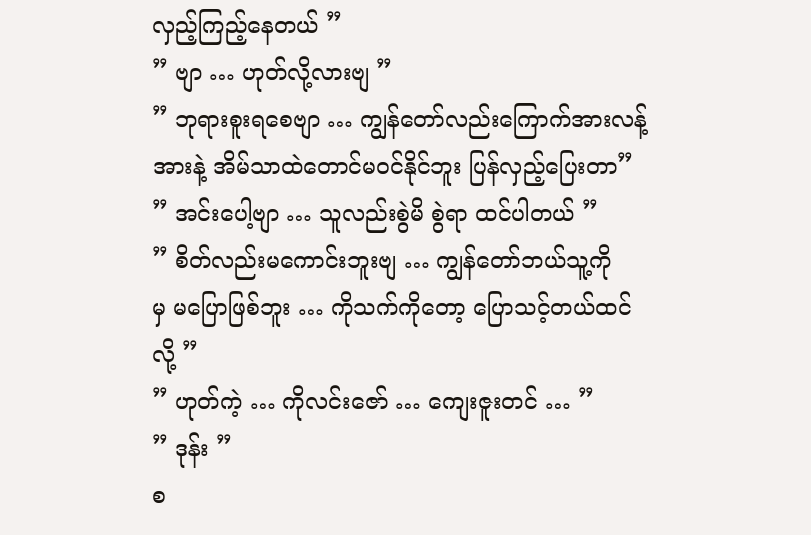လှည့်ကြည့်နေတယ် ”
” ဗျာ … ဟုတ်လို့လားဗျ ”
” ဘုရားစူးရစေဗျာ … ကျွန်တော်လည်းကြောက်အားလန့်
အားနဲ့ အိမ်သာထဲတောင်မဝင်နိုင်ဘူး ပြန်လှည့်ပြေးတာ”
” အင်းပေါ့ဗျာ … သူလည်းစွဲမိ စွဲရာ ထင်ပါတယ် ”
” စိတ်လည်းမကောင်းဘူးဗျ … ကျွန်တော်ဘယ်သူ့ကို
မှ မပြောဖြစ်ဘူး … ကိုသက်ကိုတော့ ပြောသင့်တယ်ထင်
လို့ ”
” ဟုတ်ကဲ့ … ကိုလင်းဇော် … ကျေးဇူးတင် … ”
” ဒုန်း ”
စ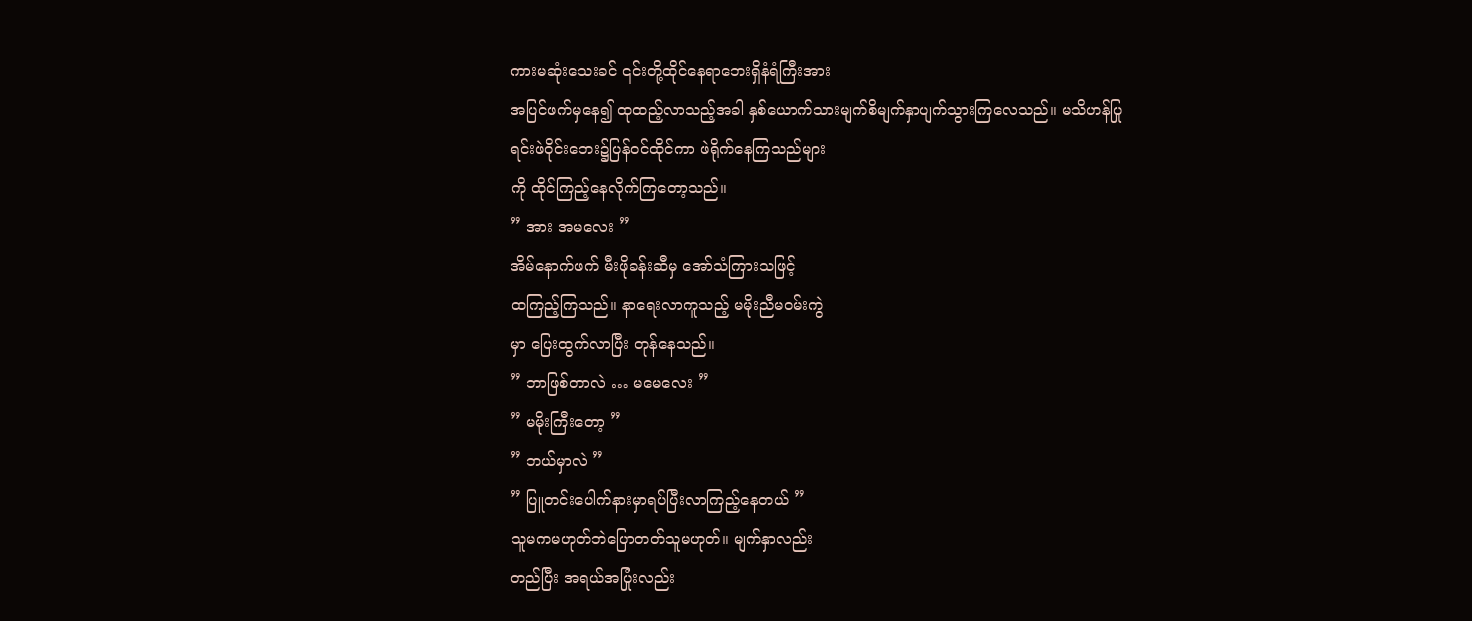ကားမဆုံးသေးခင် ၎င်းတို့ထိုင်နေရာဘေးရှိနံရံကြီးအား
အပြင်ဖက်မှနေ၍ ထုထည့်လာသည့်အခါ နှစ်ယောက်သားမျက်စိမျက်နှာပျက်သွားကြလေသည်။ မသိဟန်ပြု
ရင်းဖဲဝိုင်းဘေး၌ပြန်ဝင်ထိုင်ကာ ဖဲရိုက်နေကြသည်များ
ကို ထိုင်ကြည့်နေလိုက်ကြတော့သည်။
” အား အမလေး ”
အိမ်နောက်ဖက် မီးဖိုခန်းဆီမှ အော်သံကြားသဖြင့်
ထကြည့်ကြသည်။ နာရေးလာကူသည့် မမိုးညီမဝမ်းကွဲ
မှာ ပြေးထွက်လာပြီး တုန်နေသည်။
” ဘာဖြစ်တာလဲ … မမေလေး ”
” မမိုးကြီးတော့ ”
” ဘယ်မှာလဲ ”
” ပြူတင်းပေါက်နားမှာရပ်ပြီးလာကြည့်နေတယ် ”
သူမကမဟုတ်ဘဲပြောတတ်သူမဟုတ်။ မျက်နှာလည်း
တည်ပြီး အရယ်အပြုံးလည်း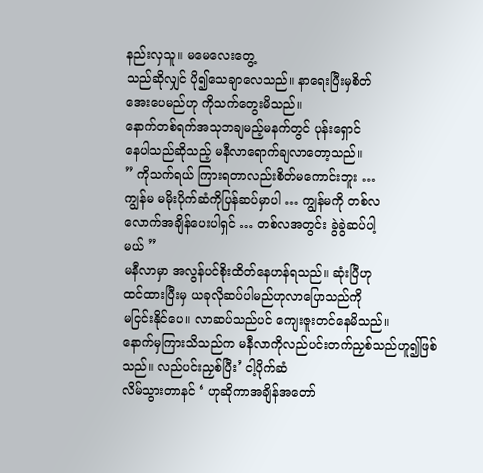နည်းလှသူ။ မမေလေးတွေ့
သည်ဆိုလျှင် ပို၍သေချာလေသည်။ နာရေးပြီးမှစိတ်
အေးပေမည်ဟု ကိုသက်တွေးမိသည်။
နောက်တစ်ရက်အသုဘချမည့်မနက်တွင် ပုန်းရှောင်
နေပါသည်ဆိုသည့် မနီလာရောက်ချလာတော့သည်။
” ကိုသက်ရယ် ကြားရတာလည်းစိတ်မကောင်းဘူး …
ကျွန်မ မမိုးပိုက်ဆံကိုပြန်ဆပ်မှာပါ … ကျွန်မကို တစ်လ
လောက်အချိန်ပေးပါရှင် … တစ်လအတွင်း ခွဲခွဲဆပ်ပါ့
မယ် ”
မနီလာမှာ အလွန်ပင်စိုးထိတ်နေဟန်ရသည်။ ဆုံးပြီဟု
ထင်ထားပြီးမှ ယခုလိုဆပ်ပါမည်ဟုလာပြောသည်ကို
မငြင်းနိုင်ပေ။ လာဆပ်သည်ပင် ကျေးဇူးတင်နေမိသည်။
နောက်မှကြားသိသည်က မနီလာကိုလည်ပင်းတက်ညှစ်သည်ဟူ၍ဖြစ်သည်။ လည်ပင်းညှစ်ပြီး’ ငါ့ပိုက်ဆံ
လိမ်သွားတာနင် ‘ ဟုဆိုကာအချိန်အတော်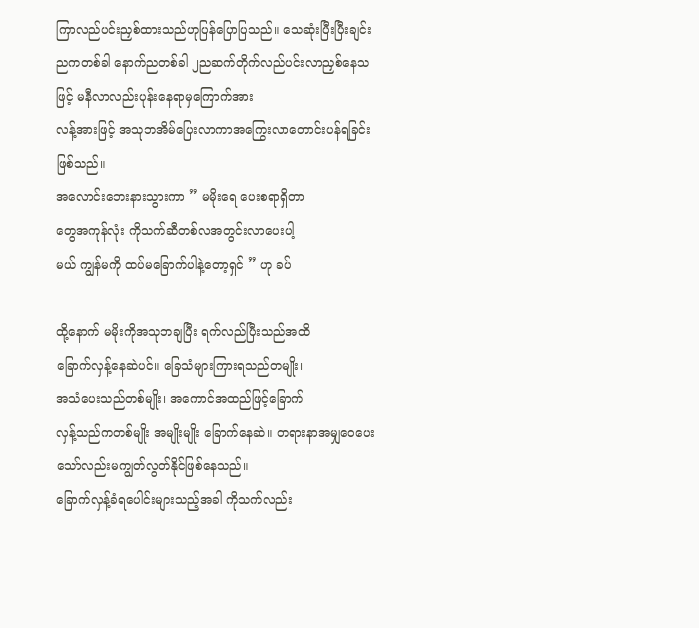ကြာလည်ပင်းညှစ်ထားသည်ဟုပြန်ပြောပြသည်။ သေဆုံးပြီးပြီးချင်း
ညကတစ်ခါ နောက်ညတစ်ခါ ၂ညဆက်တိုက်လည်ပင်းလာညှစ်နေသဖြင့် မနီလာလည်းပုန်းနေရာမှကြောက်အား
လန့်အားဖြင့် အသုဘအိမ်ပြေးလာကာအကြွေးလာတောင်းပန်ရခြင်းဖြစ်သည်။
အလောင်းဘေးနားသွားကာ ” မမိုးရေ ပေးစရာရှိတာ
တွေအကုန်လုံး ကိုသက်ဆီတစ်လအတွင်းလာပေးပါ့
မယ် ကျွန်မကို ထပ်မခြောက်ပါနဲ့တော့ရှင် ” ဟု ခပ်

ထို့နောက် မမိုးကိုအသုဘချပြီး ရက်လည်ပြီးသည်အထိ
ခြောက်လှန့်နေဆဲပင်။ ခြေသံများကြားရသည်တမျိုး၊
အသံပေးသည်တစ်မျိုး၊ အကောင်အထည်ဖြင့်ခြောက်
လှန့်သည်ကတစ်မျိုး အမျိုးမျိုး ခြောက်နေဆဲ။ တရားနာအမျှဝေပေးသော်လည်းမကျွတ်လွတ်နိုင်ဖြစ်နေသည်။
ခြောက်လှန့်ခံရပေါင်းများသည့်အခါ ကိုသက်လည်း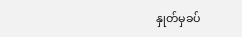နှုတ်မှခပ်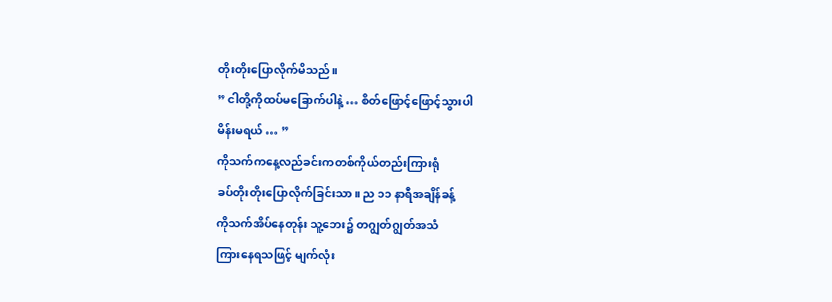တိုးတိုးပြောလိုက်မိသည်။
” ငါတို့ကိုထပ်မခြောက်ပါနဲ့ … စိတ်ဖြောင့်ဖြောင့်သွားပါ
မိန်းမရယ် … ”
ကိုသက်ကနေ့လည်ခင်းကတစ်ကိုယ်တည်းကြားရုံ
ခပ်တိုးတိုးပြောလိုက်ခြင်းသာ။ ည ၁၁ နာရီအချိန်ခန့်
ကိုသက်အိပ်နေတုန်း သူ့ဘေး၌ တဂျွတ်ဂျွတ်အသံ
ကြားနေရသဖြင့် မျက်လုံး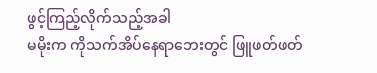ဖွင့်ကြည့်လိုက်သည့်အခါ
မမိုးက ကိုသက်အိပ်နေရာဘေးတွင် ဖြူဖတ်ဖတ်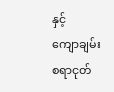နှင့်
ကျောချမ်းစရာငုတ်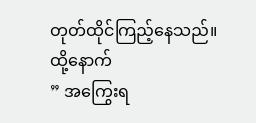တုတ်ထိုင်ကြည့်နေသည်။
ထို့နောက်
” အကြွေးရ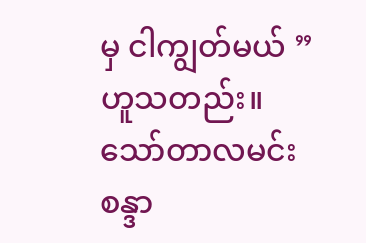မှ ငါကျွတ်မယ် ”
ဟူသတည်း။
သော်တာလမင်းစန္ဒာ